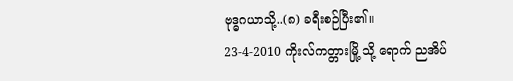ဗုဒ္ဓဂယာသို့..(၈) ခရီးစဉ်ပြီး၏။
23-4-2010 ကိုးလ်ကတ္တားမြို့ သို့ ရောက် ညအိပ်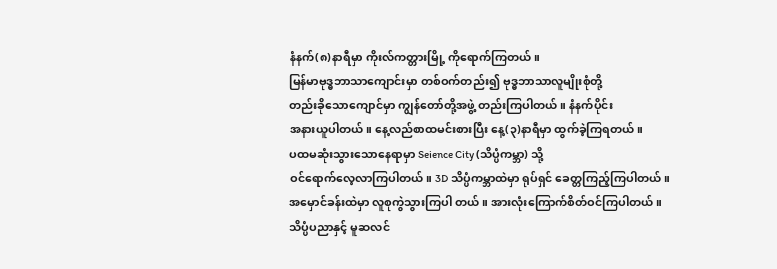နံနက်(၈)နာရီမှာ ကိုးလ်ကတ္တားမြို့ ကိုရောက်ကြတယ်။
မြန်မာဗုဒ္ဓဘာသာကျောင်းမှာ တစ်ဝက်တည်း၍ ဗုဒ္ဓဘာသာလူမျိုးစုံတို့
တည်းခိုသောကျောင်မှာ ကျွန်တော်တို့အဖွဲ့ တည်းကြပါတယ်။ နံနက်ပိုင်း
အနားယူပါတယ်။ နေ့လည်စာထမင်းစားပြီး နေ့(၃)နာရီမှာ ထွက်ခဲ့ကြရတယ်။
ပထမဆုံးသွားသောနေရာမှာ Seience City (သိပ္ပံကမ္ဘာ) သို့
ဝင်ရောက်လေ့လာကြပါတယ်။ 3D သိပ္ပံကမ္ဘာထဲမှာ ရုပ်ရှင် ခေတ္တကြည့်ကြပါတယ်။
အမှောင်ခန်းထဲမှာ လူစုကွဲသွားကြပါ တယ်။ အားလုံးကြောက်စိတ်ဝင်ကြပါတယ်။
သိပ္ပံပညာနှင့် မူဆလင်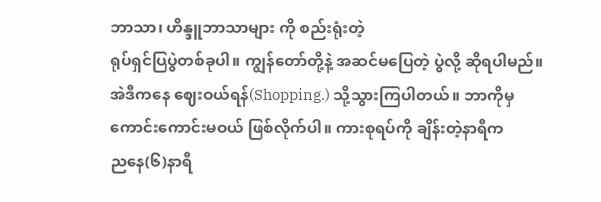ဘာသာ၊ ဟိန္ဒူဘာသာများ ကို စည်းရုံးတဲ့
ရုပ်ရှင်ပြပွဲတစ်ခုပါ။ ကျွန်တော်တို့နဲ့ အဆင်မပြေတဲ့ ပွဲလို့ ဆိုရပါမည်။
အဲဒီကနေ ဈေးဝယ်ရန်(Shopping.) သို့သွားကြပါတယ်။ ဘာကိုမှ
ကောင်းကောင်းမဝယ် ဖြစ်လိုက်ပါ။ ကားစုရပ်ကို ချိန်းတဲ့နာရီက
ညနေ(၆)နာရီ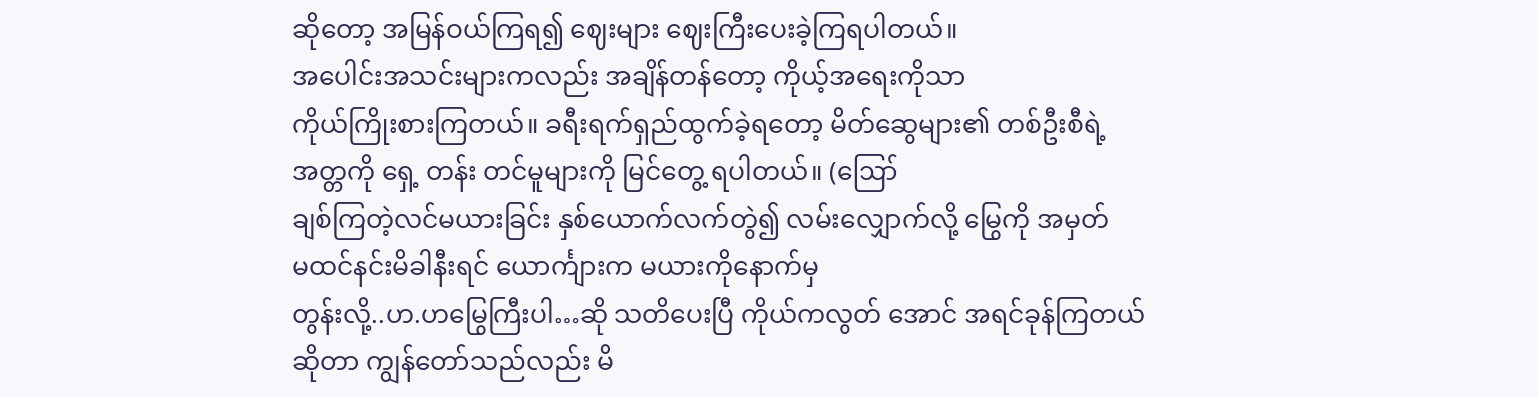ဆိုတော့ အမြန်ဝယ်ကြရ၍ ဈေးများ ဈေးကြီးပေးခဲ့ကြရပါတယ်။
အပေါင်းအသင်းများကလည်း အချိန်တန်တော့ ကိုယ့်အရေးကိုသာ
ကိုယ်ကြိုးစားကြတယ်။ ခရီးရက်ရှည်ထွက်ခဲ့ရတော့ မိတ်ဆွေများ၏ တစ်ဦးစီရဲ့
အတ္တကို ရှေ့ တန်း တင်မူများကို မြင်တွေ့ ရပါတယ်။ (ဪ
ချစ်ကြတဲ့လင်မယားခြင်း နှစ်ယောက်လက်တွဲ၍ လမ်းလျှောက်လို့ မြွေကို အမှတ်
မထင်နင်းမိခါနီးရင် ယောင်္ကျားက မယားကိုနောက်မှ
တွန်းလို့..ဟ.ဟမြွေကြီးပါ…ဆို သတိပေးပြီ ကိုယ်ကလွတ် အောင် အရင်ခုန်ကြတယ်
ဆိုတာ ကျွန်တော်သည်လည်း မိ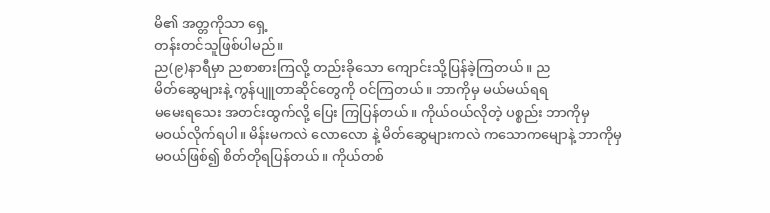မိ၏ အတ္တကိုသာ ရှေ့
တန်းတင်သူဖြစ်ပါမည်။
ည(၉)နာရီမှာ ညစာစားကြလို့ တည်းခိုသော ကျောင်းသို့ပြန်ခဲ့ကြတယ်။ ည
မိတ်ဆွေများနဲ့ ကွန်ပျူတာဆိုင်တွေကို ဝင်ကြတယ်။ ဘာကိုမှ မယ်မယ်ရရ
မမေးရသေး အတင်းထွက်လို့ ပြေး ကြပြန်တယ်။ ကိုယ်ဝယ်လိုတဲ့ ပစ္စည်း ဘာကိုမှ
မဝယ်လိုက်ရပါ။ မိန်းမကလဲ လောလော နဲ့ မိတ်ဆွေများကလဲ ကသောကမျောနဲ့ ဘာကိုမှ
မဝယ်ဖြစ်၍ စိတ်တိုရပြန်တယ်။ ကိုယ်တစ်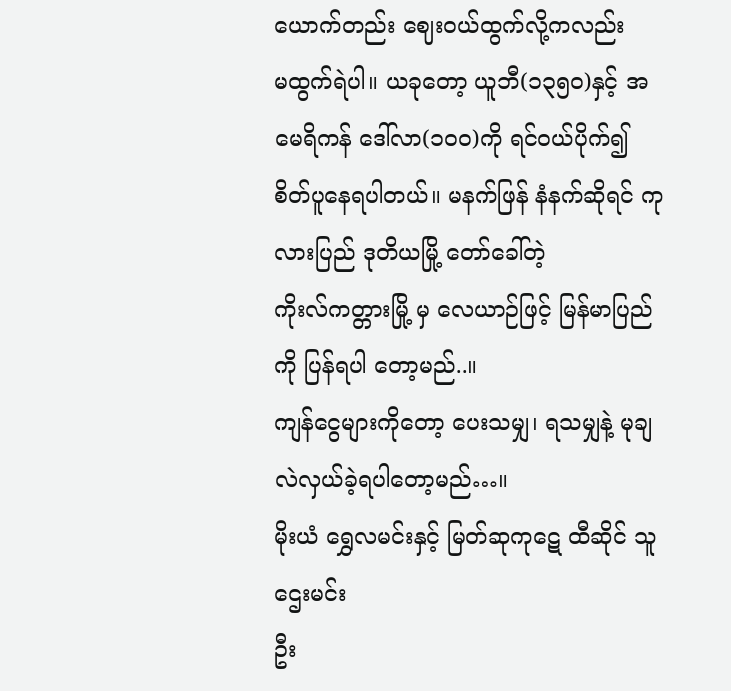ယောက်တည်း ဈေးဝယ်ထွက်လို့ကလည်း
မထွက်ရဲပါ။ ယခုတော့ ယူဘီ(၁၃၅၀)နှင့် အမေရိကန် ဒေါ်လာ(၁၀၀)ကို ရင်ဝယ်ပိုက်၍
စိတ်ပူနေရပါတယ်။ မနက်ဖြန် နံနက်ဆိုရင် ကုလားပြည် ဒုတိယမြို့ တော်ခေါ်တဲ့
ကိုးလ်ကတ္တားမြို့ မှ လေယာဉ်ဖြင့် မြန်မာပြည်ကို ပြန်ရပါ တော့မည်..။
ကျန်ငွေများကိုတော့ ပေးသမျှ၊ ရသမျှနဲ့ မုချ လဲလှယ်ခဲ့ရပါတော့မည်…။
မိုးယံ ရွှေလမင်းနှင့် မြတ်ဆုကုဋေ ထီဆိုင် သူဌေးမင်း
ဦး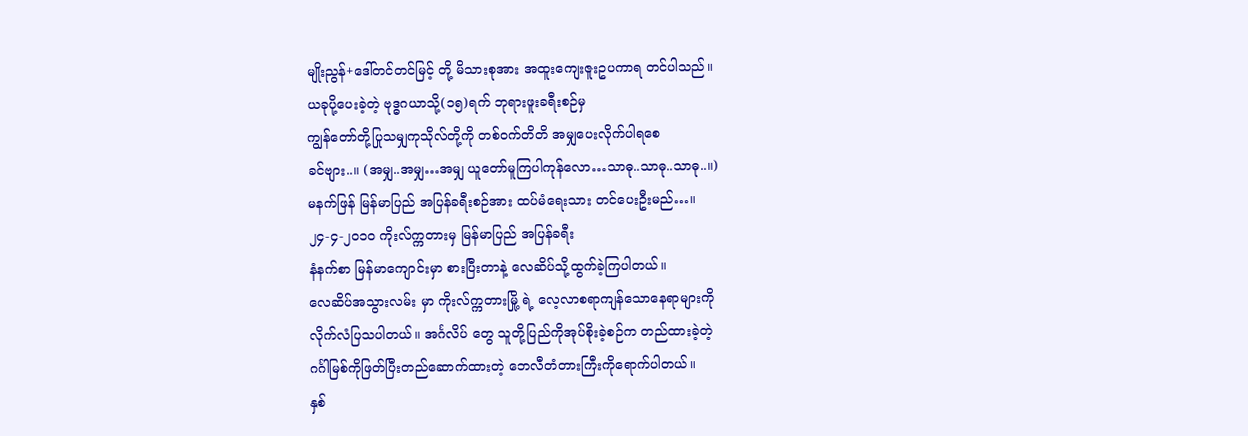မျိုးညွန်+ဒေါ်တင်တင်မြင့် တို့ မိသားစုအား အထူးကျေးဇူးဥပကာရ တင်ပါသည်။
ယခုပို့ပေးခဲ့တဲ့ ဗုဒ္ဓဂယာသို့(၁၅)ရက် ဘုရားဖူးခရီးစဉ်မှ
ကျွန်တော်တို့ပြုသမျှကုသိုလ်တို့ကို တစ်ဝက်တိတိ အမျှပေးလိုက်ပါရစေ
ခင်ဗျား..။ (အမျှ..အမျှ…အမျှ ယူတော်မူကြပါကုန်လော…သာဓု..သာဓု..သာဓု..။)
မနက်ဖြန် မြန်မာပြည် အပြန်ခရီးစဉ်အား ထပ်မံရေးသား တင်ပေးဦးမည်…။
၂၄-၄-၂၀၁ဝ ကိုးလ်က္ကတားမှ မြန်မာပြည် အပြန်ခရီး
နံနက်စာ မြန်မာကျောင်းမှာ စားပြီးတာနဲ့ လေဆိပ်သို့ထွက်ခဲ့ကြပါတယ်။
လေဆိပ်အသွားလမ်း မှာ ကိုးလ်က္ကတားမြို့ ရဲ့ လေ့လာစရာကျန်သောနေရာများကို
လိုက်လံပြသပါတယ်။ အင်္ဂလိပ် တွေ သူတို့ပြည်ကိုအုပ်စိုးခဲ့စဉ်က တည်ထားခဲ့တဲ့
ဂင်္ဂါမြစ်ကိုဖြတ်ပြီးတည်ဆောက်ထားတဲ့ ဘေလီတံတားကြီးကိုရောက်ပါတယ်။
နှစ်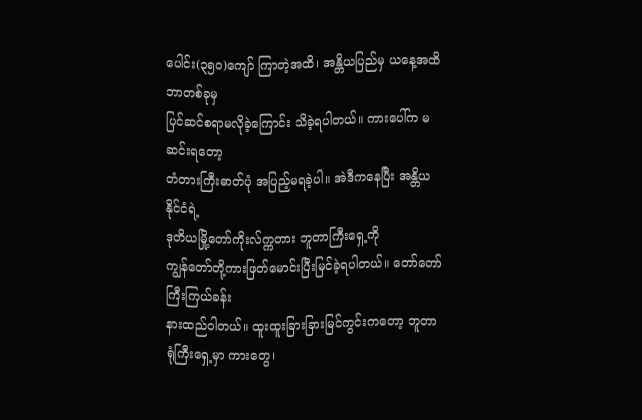ပေါင်း(၃၅၀)ကျော် ကြာတဲ့အထိ၊ အန္တိယပြည်မှ ယနေ့အထိ ဘာတစ်ခုမှ
ပြင်ဆင်စရာမလိုခဲ့ကြောင်း သိခဲ့ရပါတယ်။ ကားပေါ်က မဆင်းရတော့
တံတားကြီးဓာတ်ပုံ အပြည့်မရခဲ့ပါ။ အဲဒီကနေပြီး အန္တိယနိုင်ငံရဲ့
ဒုတိယမြို့တော်ကိုးလ်က္ကတား ဘူတာကြီးရှေ့ကို
ကျွန်တော်တို့ကားဖြတ်မောင်းပြီးမြင်ခဲ့ရပါတယ်။ တော်တော်ကြီးကြယ်ခန်း
နားထည်ဝါတယ်။ ထူးထူးခြားခြားမြင်ကွင်းကတော့ ဘူတာရုံကြီးရှေ့မှာ ကားတွေ၊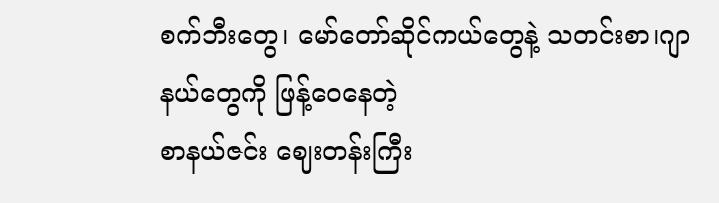စက်ဘီးတွေ၊ မော်တော်ဆိုင်ကယ်တွေနဲ့ သတင်းစာ၊ဂျာနယ်တွေကို ဖြန့်ဝေနေတဲ့
စာနယ်ဇင်း ဈေးတန်းကြီး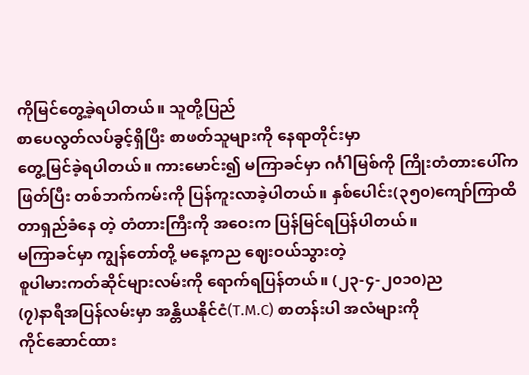ကိုမြင်တွေ့ခဲ့ရပါတယ်။ သူတို့ပြည်
စာပေလွတ်လပ်ခွင့်ရှိပြီး စာဖတ်သူများကို နေရာတိုင်းမှာ
တွေ့မြင်ခဲ့ရပါတယ်။ ကားမောင်း၍ မကြာခင်မှာ ဂင်္ဂါမြစ်ကို ကြိုးတံတားပေါ်က
ဖြတ်ပြီး တစ်ဘက်ကမ်းကို ပြန်ကူးလာခဲ့ပါတယ်။ နှစ်ပေါင်း(၃၅၀)ကျော်ကြာထိ
တာရှည်ခံနေ တဲ့ တံတားကြီးကို အဝေးက ပြန်မြင်ရပြန်ပါတယ်။
မကြာခင်မှာ ကျွန်တော်တို့ မနေ့ကည ဈေးဝယ်သွားတဲ့
စူပါမားကတ်ဆိုင်များလမ်းကို ရောက်ရပြန်တယ်။ (၂၃-၄-၂၀၁၀)ည
(၇)နာရီအပြန်လမ်းမှာ အန္တိယနိုင်ငံ(T.M.C) စာတန်းပါ အလံများကို
ကိုင်ဆောင်ထား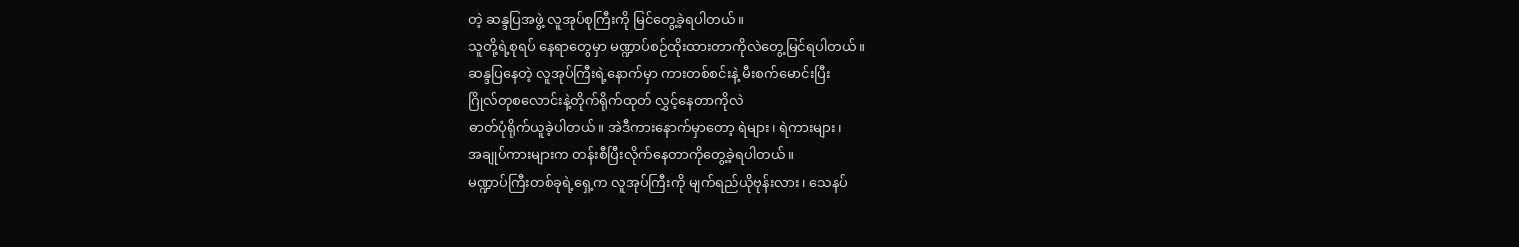တဲ့ ဆန္ဒပြအဖွဲ့ လူအုပ်စုကြီးကို မြင်တွေ့ခဲ့ရပါတယ်။
သူတို့ရဲ့စုရပ် နေရာတွေမှာ မဏ္ဍာပ်စဉ်ထိုးထားတာကိုလဲတွေ့မြင်ရပါတယ်။
ဆန္ဒပြနေတဲ့ လူအုပ်ကြီးရဲ့နောက်မှာ ကားတစ်စင်းနဲ့ မီးစက်မောင်းပြီး
ဂြိုလ်တုစလောင်းနဲ့တိုက်ရိုက်ထုတ် လွှင့်နေတာကိုလဲ
ဓာတ်ပုံရိုက်ယူခဲ့ပါတယ်။ အဲဒီကားနောက်မှာတော့ ရဲများ၊ ရဲကားများ၊
အချုပ်ကားများက တန်းစီပြီးလိုက်နေတာကိုတွေ့ခဲ့ရပါတယ်။
မဏ္ဍာပ်ကြီးတစ်ခုရဲ့ရှေ့က လူအုပ်ကြီးကို မျက်ရည်ယိုဗုန်းလား၊ သေနပ်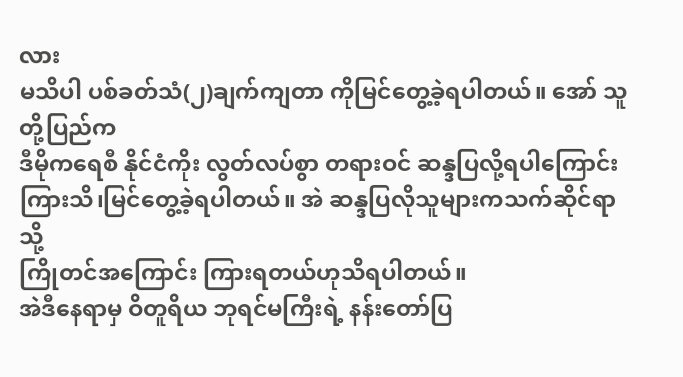လား
မသိပါ ပစ်ခတ်သံ(၂)ချက်ကျတာ ကိုမြင်တွေ့ခဲ့ရပါတယ်။ အော် သူတို့ပြည်က
ဒီမိုကရေစီ နိုင်ငံကိုး လွတ်လပ်စွာ တရားဝင် ဆန္ဒပြလို့ရပါကြောင်း
ကြားသိ၊မြင်တွေ့ခဲ့ရပါတယ်။ အဲ ဆန္ဒပြလိုသူများကသက်ဆိုင်ရာသို့
ကြိုတင်အကြောင်း ကြားရတယ်ဟုသိရပါတယ်။
အဲဒီနေရာမှ ဝိတူရိယ ဘုရင်မကြီးရဲ့ နန်းတော်ပြ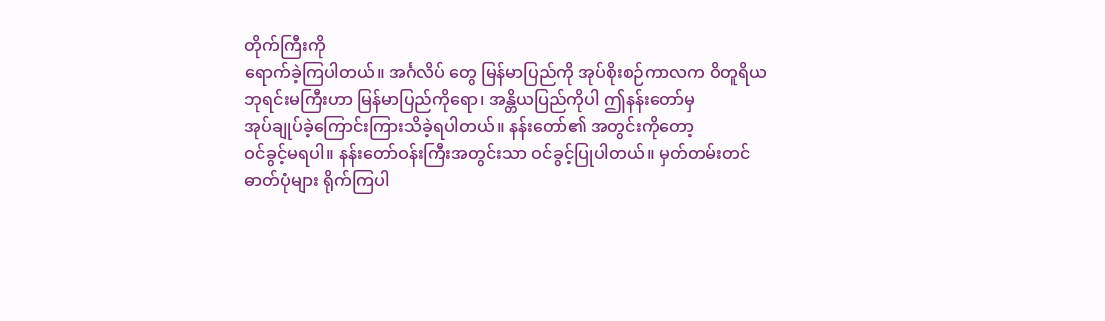တိုက်ကြီးကို
ရောက်ခဲ့ကြပါတယ်။ အင်္ဂလိပ် တွေ မြန်မာပြည်ကို အုပ်စိုးစဉ်ကာလက ဝိတူရိယ
ဘုရင်းမကြီးဟာ မြန်မာပြည်ကိုရော၊ အန္တိယပြည်ကိုပါ ဤနန်းတော်မှ
အုပ်ချုပ်ခဲ့ကြောင်းကြားသိခဲ့ရပါတယ်။ နန်းတော်၏ အတွင်းကိုတော့
ဝင်ခွင့်မရပါ။ နန်းတော်ဝန်းကြီးအတွင်းသာ ဝင်ခွင့်ပြုပါတယ်။ မှတ်တမ်းတင်
ဓာတ်ပုံများ ရိုက်ကြပါ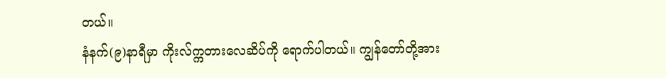တယ်။
နံနက်(၉)နာရီမှာ ကိုးလ်က္ကတားလေဆိပ်ကို ရောက်ပါတယ်။ ကျွန်တော်တို့အား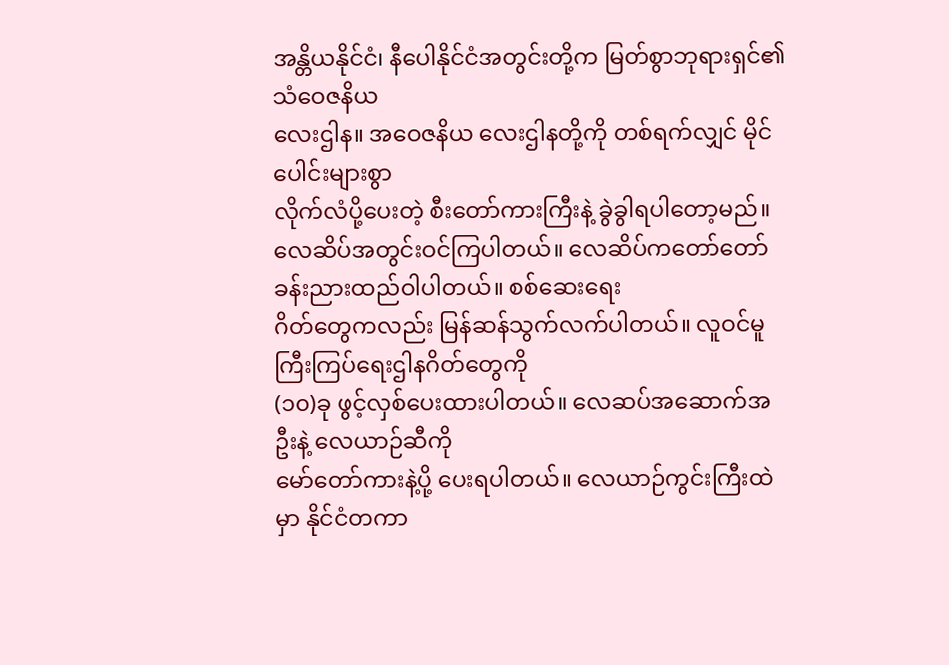အန္တိယနိုင်ငံ၊ နီပေါနိုင်ငံအတွင်းတို့က မြတ်စွာဘုရားရှင်၏ သံဝေဇနိယ
လေးဌါန။ အဝေဇနိယ လေးဌါနတို့ကို တစ်ရက်လျှင် မိုင်ပေါင်းများစွာ
လိုက်လံပို့ပေးတဲ့ စီးတော်ကားကြီးနဲ့ ခွဲခွါရပါတော့မည်။
လေဆိပ်အတွင်းဝင်ကြပါတယ်။ လေဆိပ်ကတော်တော်ခန်းညားထည်ဝါပါတယ်။ စစ်ဆေးရေး
ဂိတ်တွေကလည်း မြန်ဆန်သွက်လက်ပါတယ်။ လူဝင်မူကြီးကြပ်ရေးဌါနဂိတ်တွေကို
(၁၀)ခု ဖွင့်လှစ်ပေးထားပါတယ်။ လေဆပ်အဆောက်အဦးနဲ့ လေယာဉ်ဆီကို
မော်တော်ကားနဲ့ပို့ ပေးရပါတယ်။ လေယာဉ်ကွင်းကြီးထဲမှာ နိုင်ငံတကာ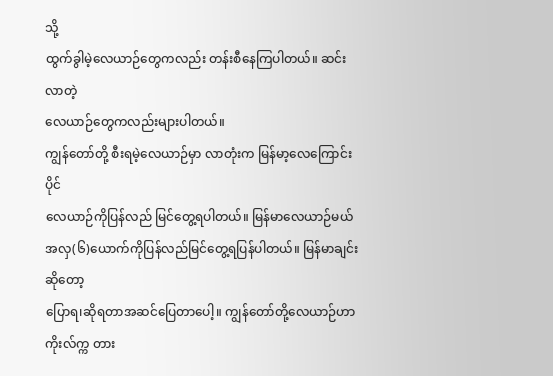သို့
ထွက်ခွါမဲ့လေယာဉ်တွေကလည်း တန်းစီနေကြပါတယ်။ ဆင်းလာတဲ့
လေယာဉ်တွေကလည်းများပါတယ်။
ကျွန်တော်တို့ စီးရမဲ့လေယာဉ်မှာ လာတုံးက မြန်မာ့လေကြောင်းပိုင်
လေယာဉ်ကိုပြန်လည် မြင်တွေ့ရပါတယ်။ မြန်မာလေယာဉ်မယ်
အလှ(၆)ယောက်ကိုပြန်လည်မြင်တွေ့ရပြန်ပါတယ်။ မြန်မာချင်းဆိုတော့
ပြောရ၊ဆိုရတာအဆင်ပြေတာပေါ့။ ကျွန်တော်တို့လေယာဉ်ဟာ ကိုးလ်က္က တား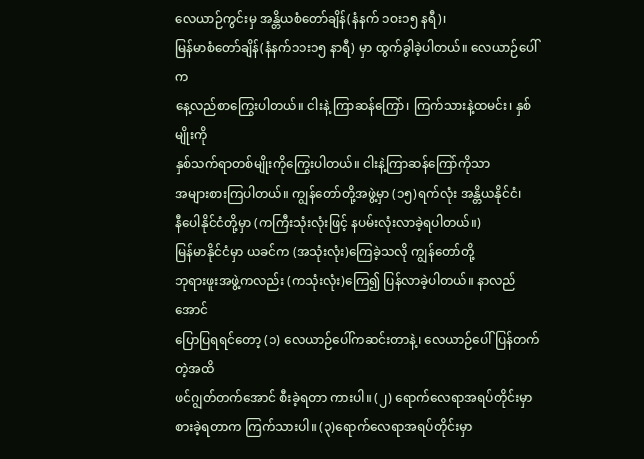လေယာဉ်ကွင်းမှ အန္တိယစံတော်ချိန်(နံနက် ၁ဝး၁၅ နရီ)၊
မြန်မာစံတော်ချိန်(နံနက်၁၁း၁၅ နာရီ) မှာ ထွက်ခွါခဲ့ပါတယ်။ လေယာဉ်ပေါ်က
နေ့လည်စာကြွေးပါတယ်။ ငါးနဲ့ ကြာဆန်ကြော်၊ ကြက်သားနဲ့ထမင်း၊ နှစ်မျိုးကို
နှစ်သက်ရာတစ်မျိုးကိုကြွေးပါတယ်။ ငါးနဲ့ကြာဆန်ကြော်ကိုသာ
အများစားကြပါတယ်။ ကျွန်တော်တို့အဖွဲ့မှာ (၁၅)ရက်လုံး အန္တိယနိုင်ငံ၊
နီပေါနိုင်ငံတို့မှာ (ကကြီးသုံးလုံးဖြင့် နပမ်းလုံးလာခဲ့ရပါတယ်။)
မြန်မာနိုင်ငံမှာ ယခင်က (အသုံးလုံး)ကြေခဲ့သလို ကျွန်တော်တို့
ဘုရားဖူးအဖွဲ့ကလည်း (ကသုံးလုံး)ကြေ၍ ပြန်လာခဲ့ပါတယ်။ နာလည်အောင်
ပြောပြရရင်တော့ (၁) လေယာဉ်ပေါ်ကဆင်းတာနဲ့၊ လေယာဉ်ပေါ်ပြန်တက်တဲ့အထိ
ဖင်ဂျွတ်တက်အောင် စီးခဲ့ရတာ ကားပါ။ (၂) ရောက်လေရာအရပ်တိုင်းမှာ
စားခဲ့ရတာက ကြက်သားပါ။ (၃)ရောက်လေရာအရပ်တိုင်းမှာ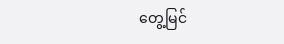တွေ့မြင်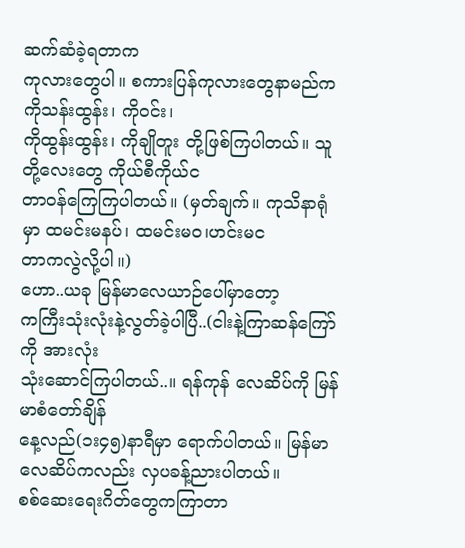ဆက်ဆံခဲ့ရတာက
ကုလားတွေပါ။ စကားပြန်ကုလားတွေနာမည်က ကိုသန်းထွန်း၊ ကိုဝင်း၊
ကိုထွန်းထွန်း၊ ကိုချိုတူး တို့ဖြစ်ကြပါတယ်။ သူတို့လေးတွေ ကိုယ်စီကိုယ်င
တာဝန်ကြေကြပါတယ်။ (မှတ်ချက်။ ကုသိနာရုံမှာ ထမင်းမနပ်၊ ထမင်းမဝ၊ဟင်းမင
တာကလွဲလို့ပါ။)
ဟော..ယခု မြန်မာလေယာဉ်ပေါ်မှာတော့
ကကြီးသုံးလုံးနဲ့လွတ်ခဲ့ပါပြီ..(ငါးနဲ့ကြာဆန်ကြော် ကို အားလုံး
သုံးဆောင်ကြပါတယ်..။ ရန်ကုန် လေဆိပ်ကို မြန်မာစံတော်ချိန်
နေ့လည်(၁း၄၅)နာရီမှာ ရောက်ပါတယ်။ မြန်မာလေဆိပ်ကလည်း လှပခန့်ညားပါတယ်။
စစ်ဆေးရေးဂိတ်တွေကကြာတာ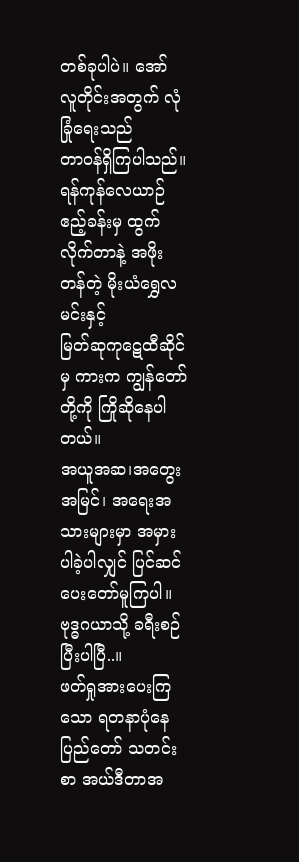တစ်ခုပါပဲ။ အော် လူတိုင်းအတွက် လုံခြုံရေးသည်
တာဝန်ရှိကြပါသည်။
ရန်ကုန်လေယာဉ်ဧည့်ခန်းမှ ထွက်လိုက်တာနဲ့ အဖိုးတန်တဲ့ မိုးယံရွှေလမင်းနှင့်
မြတ်ဆုကုဋေထီဆိုင် မှ ကားက ကျွန်တော်တို့ကို ကြိုဆိုနေပါတယ်။
အယူအဆ၊အတွေးအမြင်၊ အရေးအသားများမှာ အမှားပါခဲ့ပါလျှင် ပြင်ဆင်ပေးတော်မူကြပါ။
ဗုဒ္ဓဂယာသို့ ခရီးစဉ် ပြီးပါပြီ..။
ဖတ်ရှုအားပေးကြသော ရတနာပုံနေပြည်တော် သတင်းစာ အယ်ဒီတာအ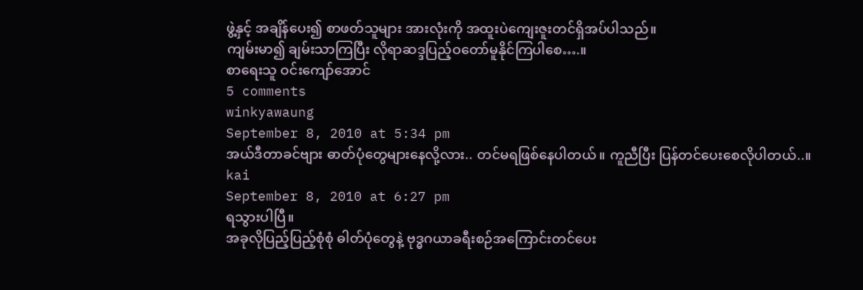ဖွဲ့နှင့် အချိန်ပေး၍ စာဖတ်သူများ အားလုံးကို အထူးပဲကျေးဇူးတင်ရှိအပ်ပါသည်။
ကျမ်းမာ၍ ချမ်းသာကြပြီး လိုရာဆဒ္ဒပြည့်ဝတော်မူနိုင်ကြပါစေ….။
စာရေးသူ ဝင်းကျော်အောင်
5 comments
winkyawaung
September 8, 2010 at 5:34 pm
အယ်ဒီတာခင်ဗျား ဓာတ်ပုံတွေများနေလို့လား.. တင်မရဖြစ်နေပါတယ်။ ကူညီပြီး ပြန်တင်ပေးစေလိုပါတယ်..။
kai
September 8, 2010 at 6:27 pm
ရသွားပါပြီ။
အခုလိုပြည့်ပြည့်စုံစုံ ဓါတ်ပုံတွေနဲ့ ဗုဒ္ဓဂယာခရီးစဉ်အကြောင်းတင်ပေး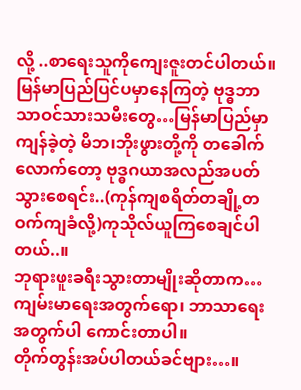လို့ ..စာရေးသူကိုကျေးဇူးတင်ပါတယ်။
မြန်မာပြည်ပြင်ပမှာနေကြတဲ့ ဗုဒ္ဓဘာသာဝင်သားသမီးတွေ…မြန်မာပြည်မှာကျန်ခဲ့တဲ့ မိဘ၊ဘိုးဖွားတို့ကို တခေါက်လောက်တော့ ဗုဒ္ဓဂယာအလည်အပတ်သွားစေရင်း..(ကုန်ကျစရိတ်တချို့တဝက်ကျခံလို့)ကုသိုလ်ယူကြစေချင်ပါတယ်..။
ဘုရားဖူးခရီးသွားတာမျိုးဆိုတာက… ကျမ်းမာရေးအတွက်ရော၊ ဘာသာရေးအတွက်ပါ ကောင်းတာပါ။
တိုက်တွန်းအပ်ပါတယ်ခင်ဗျား…။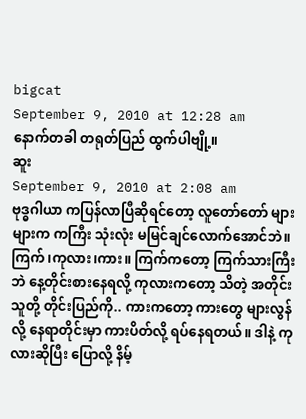bigcat
September 9, 2010 at 12:28 am
နောက်တခါ တရုတ်ပြည် ထွက်ပါဗျို့။
ဆူး
September 9, 2010 at 2:08 am
ဗုဒ္ဓဂါယာ ကပြန်လာပြီဆိုရင်တော့ လူတော်တော် များများက ကကြီး သုံးလုံး မမြင်ချင်လောက်အောင်ဘဲ။ ကြက်၊ကုလား၊ကား။ ကြက်ကတော့ ကြက်သားကြီးဘဲ နေ့တိုင်းစားနေရလို့ ကုလားကတော့ သိတဲ့ အတိုင်း သူတို့ တိုင်းပြည်ကို.. ကားကတော့ ကားတွေ များလွန်လို့ နေရာတိုင်းမှာ ကားပိတ်လို့ ရပ်နေရတယ်။ ဒါနဲ့ ကုလားဆိုပြီး ပြောလို့ နိမ့်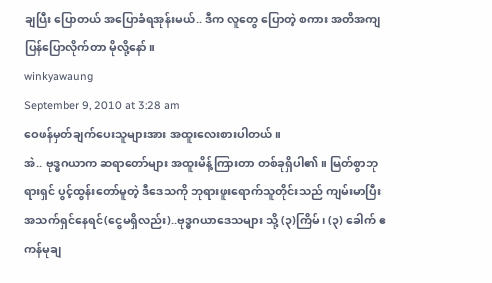ချပြီး ပြောတယ် အပြောခံရအုန်းမယ်.. ဒီက လူတွေ ပြောတဲ့ စကား အတိအကျ ပြန်ပြောလိုက်တာ မိုလို့နော်။
winkyawaung
September 9, 2010 at 3:28 am
ဝေဖန်မှတ်ချက်ပေးသူများအား အထူးလေးစားပါတယ်။
အဲ.. ဗုဒ္ဓဂယာက ဆရာတော်များ အထူးမိန့်ကြားတာ တစ်ခုရှိပါ၏။ မြတ်စွာဘုရားရှင် ပွင့်ထွန်းတော်မူတဲ့ ဒီဒေသကို ဘုရားဖူးရောက်သူတိုင်းသည် ကျမ်းမာပြီး အသက်ရှင်နေရင်(ငွေမရှိလည်း)..ဗုဒ္ဓဂယာဒေသများ သို့ (၃)ကြိမ်၊ (၃) ခေါက် ဧကန်မုချ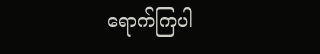ရောက်ကြပါ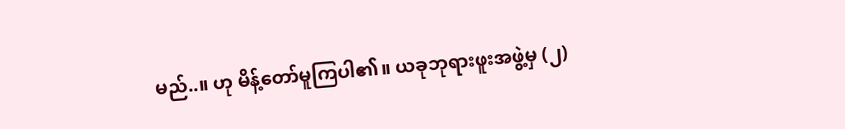မည်..။ ဟု မိန့်တော်မူကြပါ၏။ ယခုဘုရားဖူးအဖွဲ့မှ (၂)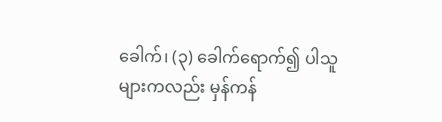ခေါက်၊ (၃) ခေါက်ရောက်၍ ပါသူများကလည်း မှန်ကန်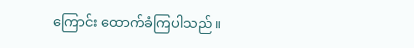ကြောင်း ထောက်ခံကြပါသည်။